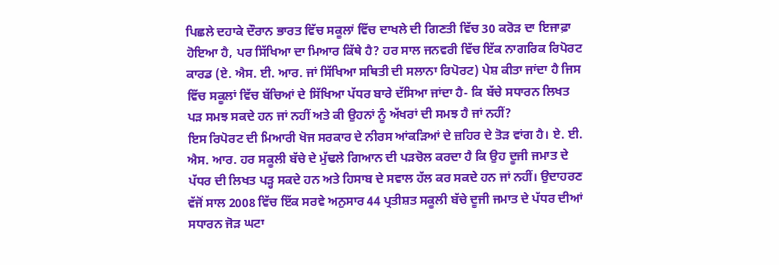ਪਿਛਲੇ ਦਹਾਕੇ ਦੌਰਾਨ ਭਾਰਤ ਵਿੱਚ ਸਕੂਲਾਂ ਵਿੱਚ ਦਾਖਲੇ ਦੀ ਗਿਣਤੀ ਵਿੱਚ 30 ਕਰੋੜ ਦਾ ਇਜਾਫ਼ਾ ਹੋਇਆ ਹੈ, ਪਰ ਸਿੱਖਿਆ ਦਾ ਮਿਆਰ ਕਿੱਥੇ ਹੈ? ਹਰ ਸਾਲ ਜਨਵਰੀ ਵਿੱਚ ਇੱਕ ਨਾਗਰਿਕ ਰਿਪੋਰਟ ਕਾਰਡ (ਏ. ਐਸ. ਈ. ਆਰ. ਜਾਂ ਸਿੱਖਿਆ ਸਥਿਤੀ ਦੀ ਸਲਾਨਾ ਰਿਪੋਰਟ) ਪੇਸ਼ ਕੀਤਾ ਜਾਂਦਾ ਹੈ ਜਿਸ ਵਿੱਚ ਸਕੂਲਾਂ ਵਿੱਚ ਬੱਚਿਆਂ ਦੇ ਸਿੱਖਿਆ ਪੱਧਰ ਬਾਰੇ ਦੱਸਿਆ ਜਾਂਦਾ ਹੈ- ਕਿ ਬੱਚੇ ਸਧਾਰਨ ਲਿਖਤ ਪੜ ਸਮਝ ਸਕਦੇ ਹਨ ਜਾਂ ਨਹੀਂ ਅਤੇ ਕੀ ਉਹਨਾਂ ਨੂੰ ਅੱਖਰਾਂ ਦੀ ਸਮਝ ਹੈ ਜਾਂ ਨਹੀਂ?
ਇਸ ਰਿਪੋਰਟ ਦੀ ਮਿਆਰੀ ਖੋਜ ਸਰਕਾਰ ਦੇ ਨੀਰਸ ਆਂਕੜਿਆਂ ਦੇ ਜ਼ਹਿਰ ਦੇ ਤੋੜ ਵਾਂਗ ਹੈ। ਏ. ਈ. ਐਸ. ਆਰ. ਹਰ ਸਕੂਲੀ ਬੱਚੇ ਦੇ ਮੁੱਢਲੇ ਗਿਆਨ ਦੀ ਪੜਚੋਲ ਕਰਦਾ ਹੈ ਕਿ ਉਹ ਦੂਜੀ ਜਮਾਤ ਦੇ ਪੱਧਰ ਦੀ ਲਿਖਤ ਪੜ੍ਹ ਸਕਦੇ ਹਨ ਅਤੇ ਹਿਸਾਬ ਦੇ ਸਵਾਲ ਹੱਲ ਕਰ ਸਕਦੇ ਹਨ ਜਾਂ ਨਹੀਂ। ਉਦਾਹਰਣ ਵੱਜੋਂ ਸਾਲ 2008 ਵਿੱਚ ਇੱਕ ਸਰਵੇ ਅਨੁਸਾਰ 44 ਪ੍ਰਤੀਸ਼ਤ ਸਕੂਲੀ ਬੱਚੇ ਦੂਜੀ ਜਮਾਤ ਦੇ ਪੱਧਰ ਦੀਆਂ ਸਧਾਰਨ ਜੋੜ ਘਟਾ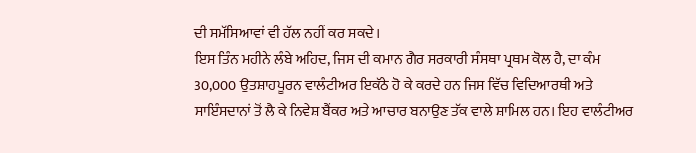ਦੀ ਸਮੱਸਿਆਵਾਂ ਵੀ ਹੱਲ ਨਹੀਂ ਕਰ ਸਕਦੇ।
ਇਸ ਤਿੰਨ ਮਹੀਨੇ ਲੰਬੇ ਅਹਿਦ, ਜਿਸ ਦੀ ਕਮਾਨ ਗੈਰ ਸਰਕਾਰੀ ਸੰਸਥਾ ਪ੍ਰਥਮ ਕੋਲ ਹੈ, ਦਾ ਕੰਮ 30,000 ਉਤਸ਼ਾਹਪੂਰਨ ਵਾਲੰਟੀਅਰ ਇਕੱਠੇ ਹੋ ਕੇ ਕਰਦੇ ਹਨ ਜਿਸ ਵਿੱਚ ਵਿਦਿਆਰਥੀ ਅਤੇ ਸਾਇੰਸਦਾਨਾਂ ਤੋਂ ਲੈ ਕੇ ਨਿਵੇਸ਼ ਬੈਂਕਰ ਅਤੇ ਆਚਾਰ ਬਨਾਉਣ ਤੱਕ ਵਾਲੇ ਸ਼ਾਮਿਲ ਹਨ। ਇਹ ਵਾਲੰਟੀਅਰ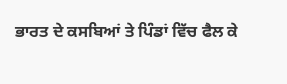ਭਾਰਤ ਦੇ ਕਸਬਿਆਂ ਤੇ ਪਿੰਡਾਂ ਵਿੱਚ ਫੈਲ ਕੇ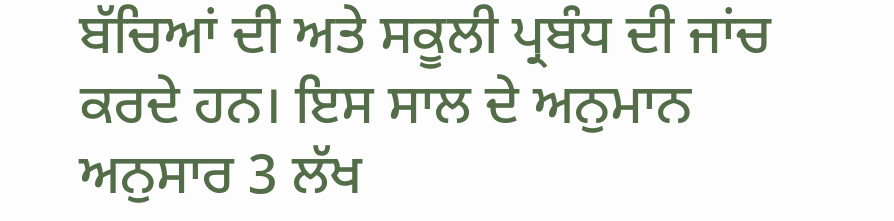ਬੱਚਿਆਂ ਦੀ ਅਤੇ ਸਕੂਲੀ ਪ੍ਰਬੰਧ ਦੀ ਜਾਂਚ ਕਰਦੇ ਹਨ। ਇਸ ਸਾਲ ਦੇ ਅਨੁਮਾਨ ਅਨੁਸਾਰ 3 ਲੱਖ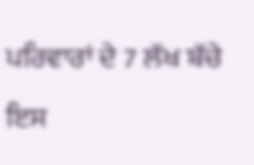ਪਰਿਵਾਰਾਂ ਦੇ 7 ਲੱਖ ਬੱਚੇ ਇਸ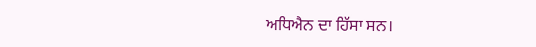ਅਧਿਐਨ ਦਾ ਹਿੱਸਾ ਸਨ।